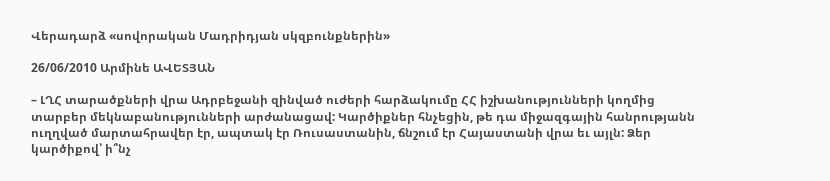Վերադարձ «սովորական Մադրիդյան սկզբունքներին»

26/06/2010 Արմինե ԱՎԵՏՅԱՆ

– ԼՂՀ տարածքների վրա Ադրբեջանի զինված ուժերի հարձակումը ՀՀ իշխանությունների կողմից տարբեր մեկնաբանությունների արժանացավ: Կարծիքներ հնչեցին, թե դա միջազգային հանրությանն ուղղված մարտահրավեր էր, ապտակ էր Ռուսաստանին, ճնշում էր Հայաստանի վրա եւ այլն: Ձեր կարծիքով՝ ի՞նչ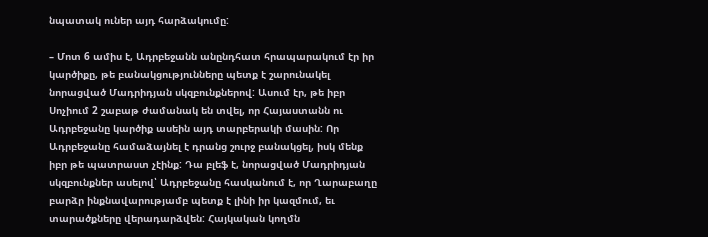նպատակ ուներ այդ հարձակումը:

– Մոտ 6 ամիս է, Ադրբեջանն անընդհատ հրապարակում էր իր կարծիքը, թե բանակցությունները պետք է շարունակել նորացված Մադրիդյան սկզբունքներով: Ասում էր, թե իբր Սոչիում 2 շաբաթ ժամանակ են տվել, որ Հայաստանն ու Ադրբեջանը կարծիք ասեին այդ տարբերակի մասին: Որ Ադրբեջանը համաձայնել է դրանց շուրջ բանակցել, իսկ մենք իբր թե պատրաստ չէինք: Դա բլեֆ է, նորացված Մադրիդյան սկզբունքներ ասելով՝ Ադրբեջանը հասկանում է, որ Ղարաբաղը բարձր ինքնավարությամբ պետք է լինի իր կազմում, եւ տարածքները վերադարձվեն: Հայկական կողմն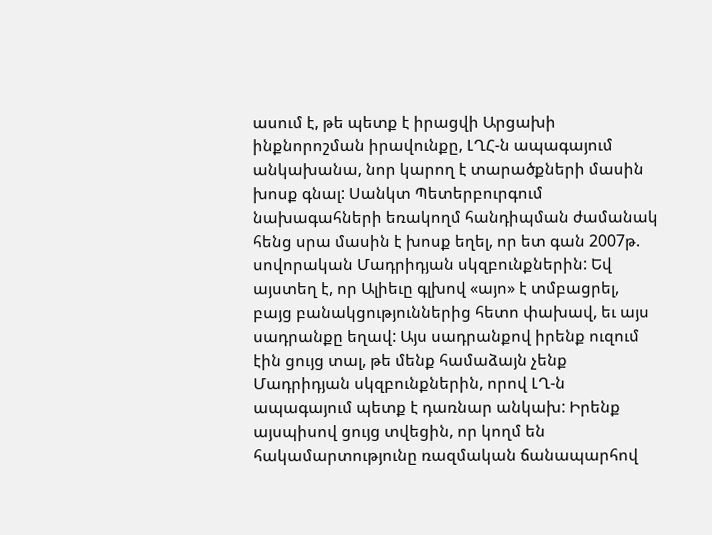ասում է, թե պետք է իրացվի Արցախի ինքնորոշման իրավունքը, ԼՂՀ-ն ապագայում անկախանա, նոր կարող է տարածքների մասին խոսք գնալ: Սանկտ Պետերբուրգում նախագահների եռակողմ հանդիպման ժամանակ հենց սրա մասին է խոսք եղել, որ ետ գան 2007թ. սովորական Մադրիդյան սկզբունքներին: Եվ այստեղ է, որ Ալիեւը գլխով «այո» է տմբացրել, բայց բանակցություններից հետո փախավ, եւ այս սադրանքը եղավ: Այս սադրանքով իրենք ուզում էին ցույց տալ, թե մենք համաձայն չենք Մադրիդյան սկզբունքներին, որով ԼՂ-ն ապագայում պետք է դառնար անկախ: Իրենք այսպիսով ցույց տվեցին, որ կողմ են հակամարտությունը ռազմական ճանապարհով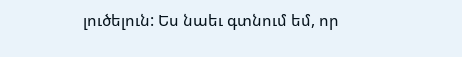լուծելուն: Ես նաեւ գտնում եմ, որ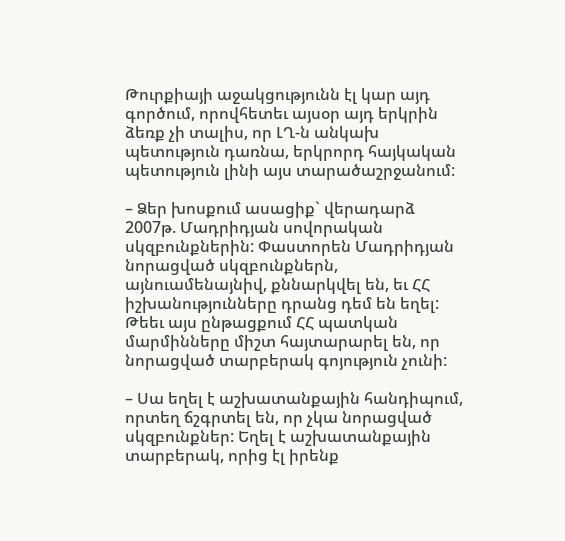Թուրքիայի աջակցությունն էլ կար այդ գործում, որովհետեւ այսօր այդ երկրին ձեռք չի տալիս, որ ԼՂ-ն անկախ պետություն դառնա, երկրորդ հայկական պետություն լինի այս տարածաշրջանում:

– Ձեր խոսքում ասացիք` վերադարձ 2007թ. Մադրիդյան սովորական սկզբունքներին: Փաստորեն Մադրիդյան նորացված սկզբունքներն, այնուամենայնիվ, քննարկվել են, եւ ՀՀ իշխանությունները դրանց դեմ են եղել: Թեեւ այս ընթացքում ՀՀ պատկան մարմինները միշտ հայտարարել են, որ նորացված տարբերակ գոյություն չունի:

– Սա եղել է աշխատանքային հանդիպում, որտեղ ճշգրտել են, որ չկա նորացված սկզբունքներ: Եղել է աշխատանքային տարբերակ, որից էլ իրենք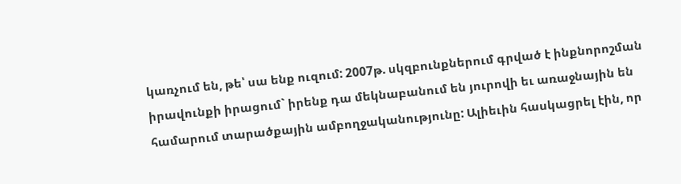կառչում են, թե՝ սա ենք ուզում: 2007թ. սկզբունքներում գրված է ինքնորոշման իրավունքի իրացում` իրենք դա մեկնաբանում են յուրովի եւ առաջնային են համարում տարածքային ամբողջականությունը: Ալիեւին հասկացրել էին, որ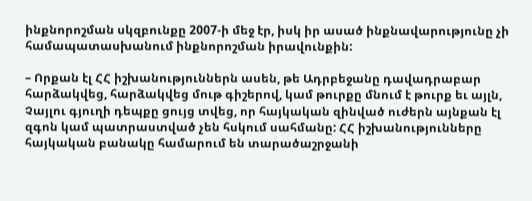ինքնորոշման սկզբունքը 2007-ի մեջ էր, իսկ իր ասած ինքնավարությունը չի համապատասխանում ինքնորոշման իրավունքին:

– Որքան էլ ՀՀ իշխանություններն ասեն, թե Ադրբեջանը դավադրաբար հարձակվեց, հարձակվեց մութ գիշերով, կամ թուրքը մնում է թուրք եւ այլն, Չայլու գյուղի դեպքը ցույց տվեց, որ հայկական զինված ուժերն այնքան էլ զգոն կամ պատրաստված չեն հսկում սահմանը: ՀՀ իշխանությունները հայկական բանակը համարում են տարածաշրջանի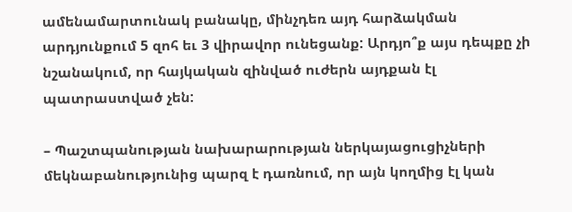ամենամարտունակ բանակը, մինչդեռ այդ հարձակման արդյունքում 5 զոհ եւ 3 վիրավոր ունեցանք: Արդյո՞ք այս դեպքը չի նշանակում, որ հայկական զինված ուժերն այդքան էլ պատրաստված չեն:

– Պաշտպանության նախարարության ներկայացուցիչների մեկնաբանությունից պարզ է դառնում, որ այն կողմից էլ կան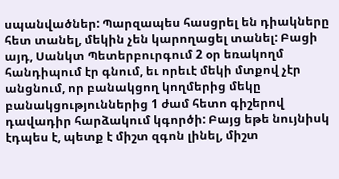սպանվածներ: Պարզապես հասցրել են դիակները հետ տանել, մեկին չեն կարողացել տանել: Բացի այդ, Սանկտ Պետերբուրգում 2 օր եռակողմ հանդիպում էր գնում, եւ որեւէ մեկի մտքով չէր անցնում, որ բանակցող կողմերից մեկը բանակցություններից 1 ժամ հետո գիշերով դավադիր հարձակում կգործի: Բայց եթե նույնիսկ էդպես է, պետք է միշտ զգոն լինել, միշտ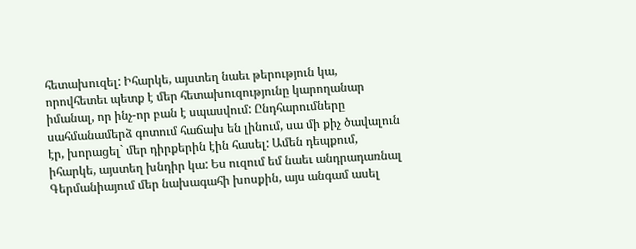հետախուզել: Իհարկե, այստեղ նաեւ թերություն կա, որովհետեւ պետք է մեր հետախուզությունը կարողանար իմանալ, որ ինչ-որ բան է սպասվում: Ընդհարումները սահմանամերձ գոտում հաճախ են լինում, սա մի քիչ ծավալուն էր, խորացել` մեր դիրքերին էին հասել: Ամեն դեպքում, իհարկե, այստեղ խնդիր կա: Ես ուզում եմ նաեւ անդրադառնալ Գերմանիայում մեր նախագահի խոսքին, այս անգամ ասել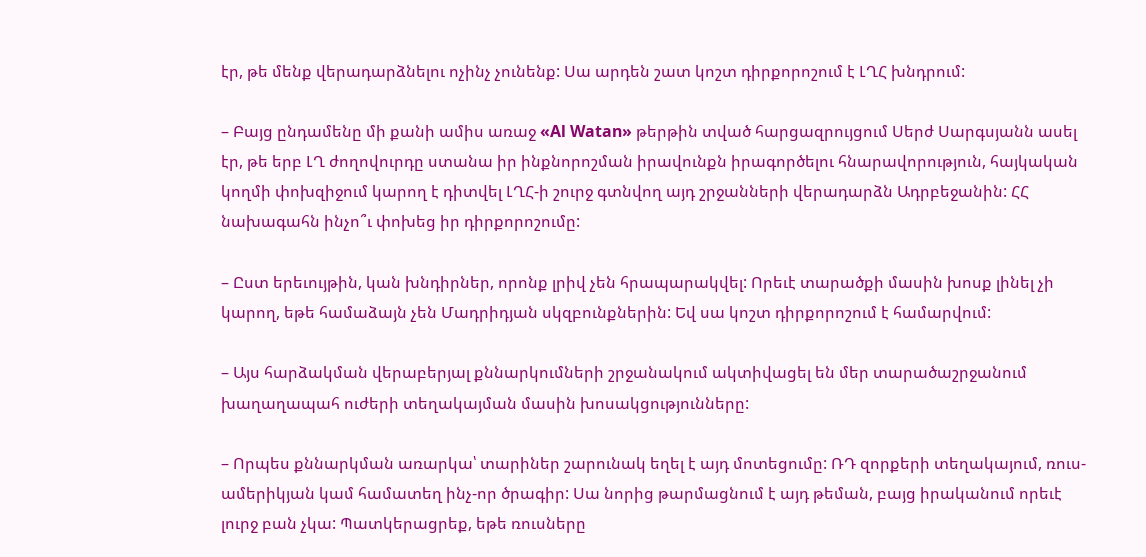էր, թե մենք վերադարձնելու ոչինչ չունենք: Սա արդեն շատ կոշտ դիրքորոշում է ԼՂՀ խնդրում:

– Բայց ընդամենը մի քանի ամիս առաջ «Al Watan» թերթին տված հարցազրույցում Սերժ Սարգսյանն ասել էր, թե երբ ԼՂ ժողովուրդը ստանա իր ինքնորոշման իրավունքն իրագործելու հնարավորություն, հայկական կողմի փոխզիջում կարող է դիտվել ԼՂՀ-ի շուրջ գտնվող այդ շրջանների վերադարձն Ադրբեջանին: ՀՀ նախագահն ինչո՞ւ փոխեց իր դիրքորոշումը:

– Ըստ երեւույթին, կան խնդիրներ, որոնք լրիվ չեն հրապարակվել: Որեւէ տարածքի մասին խոսք լինել չի կարող, եթե համաձայն չեն Մադրիդյան սկզբունքներին: Եվ սա կոշտ դիրքորոշում է համարվում:

– Այս հարձակման վերաբերյալ քննարկումների շրջանակում ակտիվացել են մեր տարածաշրջանում խաղաղապահ ուժերի տեղակայման մասին խոսակցությունները:

– Որպես քննարկման առարկա՝ տարիներ շարունակ եղել է այդ մոտեցումը: ՌԴ զորքերի տեղակայում, ռուս-ամերիկյան կամ համատեղ ինչ-որ ծրագիր: Սա նորից թարմացնում է այդ թեման, բայց իրականում որեւէ լուրջ բան չկա: Պատկերացրեք, եթե ռուսները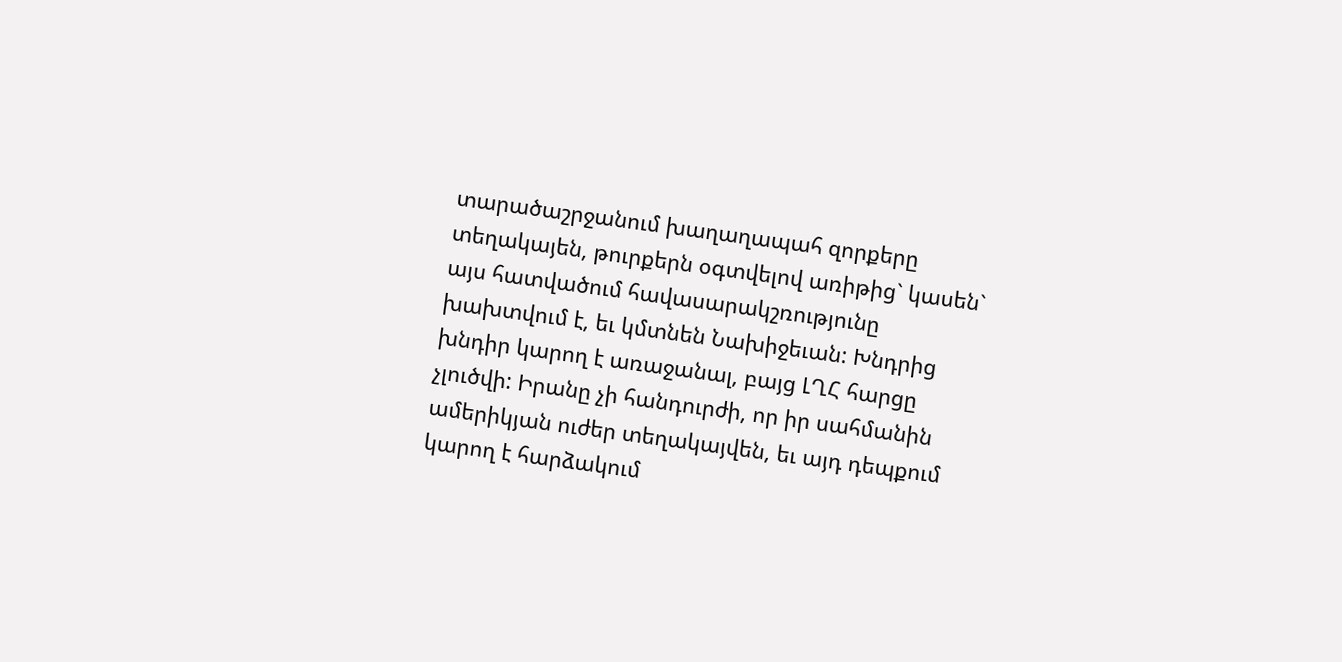տարածաշրջանում խաղաղապահ զորքերը տեղակայեն, թուրքերն օգտվելով առիթից` կասեն` այս հատվածում հավասարակշռությունը խախտվում է, եւ կմտնեն Նախիջեւան: Խնդրից խնդիր կարող է առաջանալ, բայց ԼՂՀ հարցը չլուծվի: Իրանը չի հանդուրժի, որ իր սահմանին ամերիկյան ուժեր տեղակայվեն, եւ այդ դեպքում կարող է հարձակում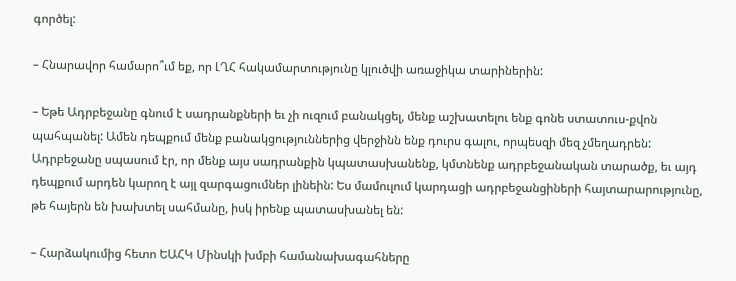գործել:

– Հնարավոր համարո՞ւմ եք, որ ԼՂՀ հակամարտությունը կլուծվի առաջիկա տարիներին:

– Եթե Ադրբեջանը գնում է սադրանքների եւ չի ուզում բանակցել, մենք աշխատելու ենք գոնե ստատուս-քվոն պահպանել: Ամեն դեպքում մենք բանակցություններից վերջինն ենք դուրս գալու, որպեսզի մեզ չմեղադրեն: Ադրբեջանը սպասում էր, որ մենք այս սադրանքին կպատասխանենք, կմտնենք ադրբեջանական տարածք, եւ այդ դեպքում արդեն կարող է այլ զարգացումներ լինեին: Ես մամուլում կարդացի ադրբեջանցիների հայտարարությունը, թե հայերն են խախտել սահմանը, իսկ իրենք պատասխանել են:

– Հարձակումից հետո ԵԱՀԿ Մինսկի խմբի համանախագահները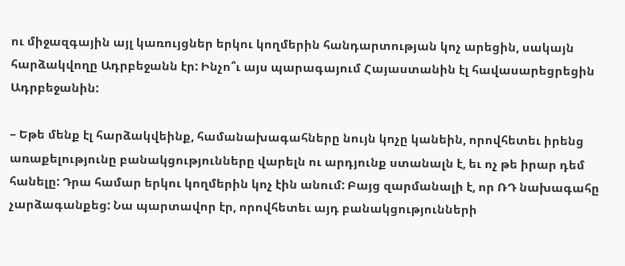ու միջազգային այլ կառույցներ երկու կողմերին հանդարտության կոչ արեցին, սակայն հարձակվողը Ադրբեջանն էր: Ինչո՞ւ այս պարագայում Հայաստանին էլ հավասարեցրեցին Ադրբեջանին:

– Եթե մենք էլ հարձակվեինք, համանախագահները նույն կոչը կանեին, որովհետեւ իրենց առաքելությունը բանակցությունները վարելն ու արդյունք ստանալն է, եւ ոչ թե իրար դեմ հանելը: Դրա համար երկու կողմերին կոչ էին անում: Բայց զարմանալի է, որ ՌԴ նախագահը չարձագանքեց: Նա պարտավոր էր, որովհետեւ այդ բանակցությունների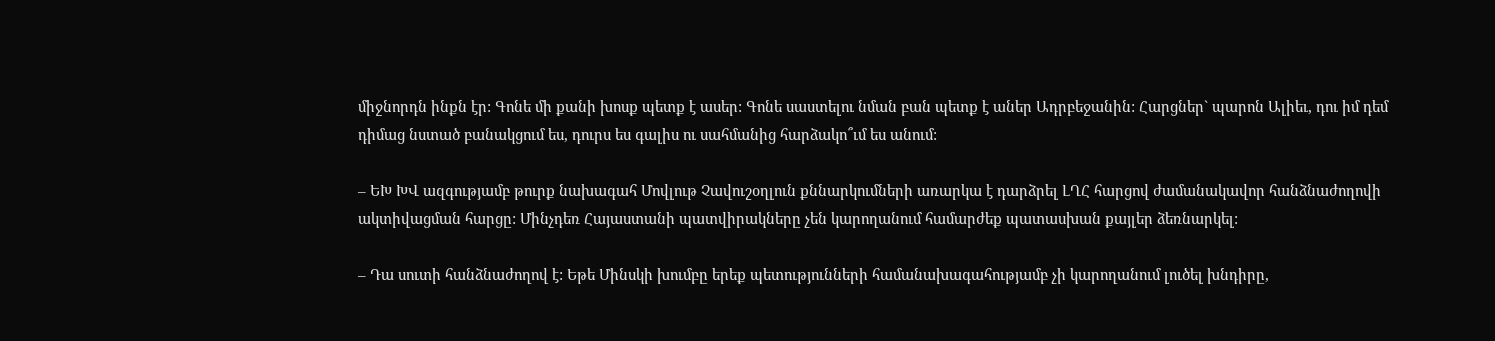միջնորդն ինքն էր: Գոնե մի քանի խոսք պետք է ասեր: Գոնե սաստելու նման բան պետք է աներ Ադրբեջանին: Հարցներ` պարոն Ալիեւ, դու իմ դեմ դիմաց նստած բանակցում ես, դուրս ես գալիս ու սահմանից հարձակո՞ւմ ես անում:

– ԵԽ ԽՎ ազգությամբ թուրք նախագահ Մովլութ Չավուշօղլուն քննարկումների առարկա է դարձրել ԼՂՀ հարցով ժամանակավոր հանձնաժողովի ակտիվացման հարցը: Մինչդեռ Հայաստանի պատվիրակները չեն կարողանում համարժեք պատասխան քայլեր ձեռնարկել:

– Դա սուտի հանձնաժողով է: Եթե Մինսկի խումբը երեք պետությունների համանախագահությամբ չի կարողանում լուծել խնդիրը,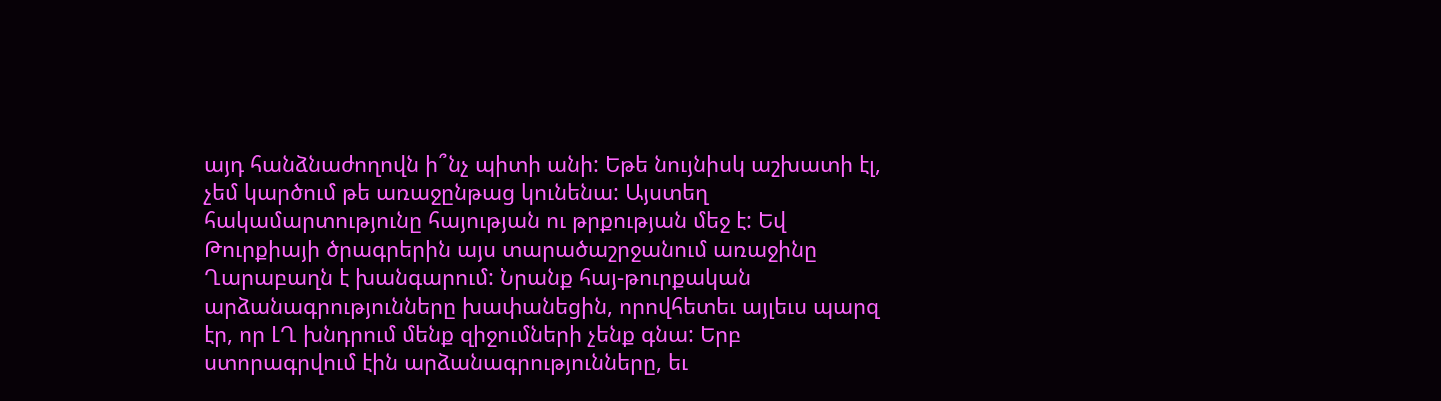այդ հանձնաժողովն ի՞նչ պիտի անի: Եթե նույնիսկ աշխատի էլ, չեմ կարծում թե առաջընթաց կունենա: Այստեղ հակամարտությունը հայության ու թրքության մեջ է: Եվ Թուրքիայի ծրագրերին այս տարածաշրջանում առաջինը Ղարաբաղն է խանգարում: Նրանք հայ-թուրքական արձանագրությունները խափանեցին, որովհետեւ այլեւս պարզ էր, որ ԼՂ խնդրում մենք զիջումների չենք գնա: Երբ ստորագրվում էին արձանագրությունները, եւ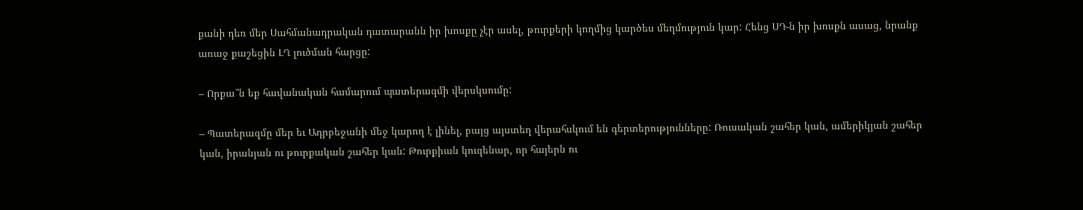քանի դեռ մեր Սահմանադրական դատարանն իր խոսքը չէր ասել, թուրքերի կողմից կարծես մեղմություն կար: Հենց ՍԴ-ն իր խոսքն ասաց, նրանք առաջ քաշեցին ԼՂ լուծման հարցը:

– Որքա՞ն եք հավանական համարում պատերազմի վերսկսումը:

– Պատերազմը մեր եւ Ադրբեջանի մեջ կարող է լինել, բայց այստեղ վերահսկում են գերտերությունները: Ռուսական շահեր կան, ամերիկյան շահեր կան, իրանյան ու թուրքական շահեր կան: Թուրքիան կուզենար, որ հայերն ու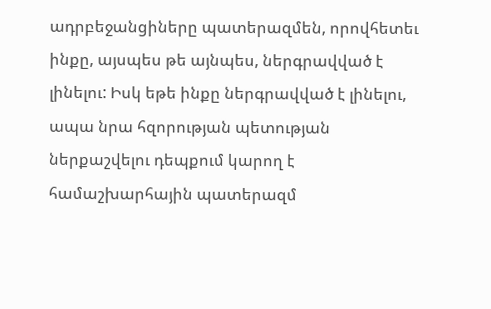ադրբեջանցիները պատերազմեն, որովհետեւ ինքը, այսպես թե այնպես, ներգրավված է լինելու: Իսկ եթե ինքը ներգրավված է լինելու, ապա նրա հզորության պետության ներքաշվելու դեպքում կարող է համաշխարհային պատերազմ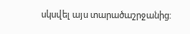սկսվել այս տարածաշրջանից: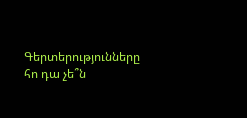Գերտերությունները հո դա չե՞ն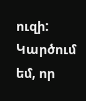ուզի: Կարծում եմ, որ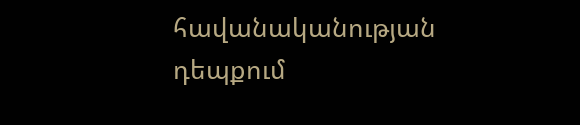հավանականության դեպքում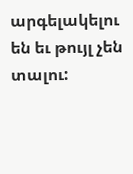արգելակելու են եւ թույլ չեն տալու: